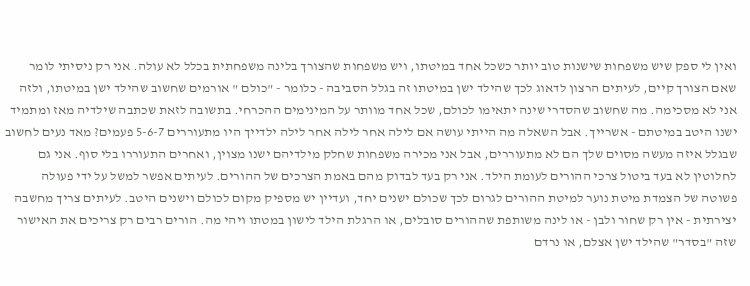ואין לי ספק שיש משפחות שישנות טוב יותר כשכל אחד במיטתו, ויש משפחות שהצורך בלינה משפחתית בכלל לא עולה. אני רק ניסיתי לומר שאם הצורך קיים, לעיתים הרצון לדאוג לכך שהילד ישן במיטתו זה בגלל הסביבה - כלומר - "כולם " אורמים שחשוב שהילד ישן במיטתו, ולזה אני לא מסכימה. מה שחשוב שהסדרי שינה יתאימו לכולם, שכל אחד מוותר על המינימים ההכרחי. בתשובה לזאת שכתבה שילדיה מאז ומתמיד ישנו היטב במיטתם - אשרייך. אבל השאלה מה הייתי עושה אם לילה אחר לילה אחר לילה ילדייך היו מתעוררים 5-6-7 פעמים? מאד נעים לחשוב שבגלל איזה מעשה מסוים שלך הם לא מתעוררים, אבל אני מכירה משפחות שחלק מילדיהם ישנו מצוין, ואחרים התעוררו בלי סוף. אני גם לחלוטין לא בעד ביטול צרכי ההורים לעומת הילד. אני רק בעד לבדוק מהם באמת הצרכים של ההורים. לעיתים אפשר למשל על ידי פעולה פשוטה של הצמדת מיטת נוער למיטת ההורים לגרום לכך שכולם ישנים יחד, ועדיין יש מספיק מקום לכולם וישנים היטב. לעיתים צריך מחשבה יצירתית - אין רק שחור ולבן - או לינה משותפת שההורים סובלים, או הרגלת הילד לישון במטתו ויהי מה. הורים רבים רק צריכים את האישור שזה "בסדר" שהילד ישן אצלם, או נרדם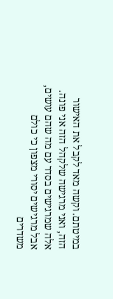במיטתם. וקשה מאד לקבל את האישור הזה, ואני מרגישה שלקהל הזה אני פונה. אלה שמרגישים בסדר עם מה שהם עושים, אבל מרגישים יסורי מצפון כי כולם משדרים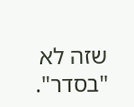שזה לא "בסדר".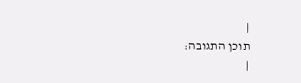|
תוכן התגובה:
|